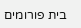בית פורומים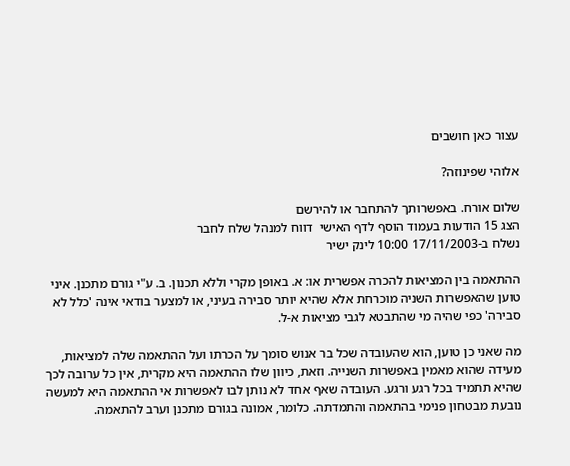עצור כאן חושבים

אלוהי שפינוזה?

שלום אורח. באפשרותך להתחבר או להירשם
הצג 15 הודעות בעמוד הוסף לדף האישי  דווח למנהל שלח לחבר
נשלח ב-17/11/2003 10:00 לינק ישיר

ההתאמה בין המציאות להכרה אפשרית או: א. באופן מקרי וללא תכנון. ב. ע"י גורם מתכנן. איני טוען שהאפשרות השניה מוכרחת אלא שהיא יותר סבירה בעיני, או למצער בודאי אינה 'כלל לא סבירה' כפי שהיה מי שהתבטא לגבי מציאות א-ל.

מה שאני כן טוען, הוא שהעובדה שכל בר אנוש סומך על הכרתו ועל ההתאמה שלה למציאות, מעידה שהוא מאמין באפשרות השנייה. וזאת, כיוון שלו ההתאמה היא מקרית, אין כל ערובה לכך שהיא תתמיד בכל רגע ורגע. העובדה שאף אחד לא נותן לבו לאפשרות אי ההתאמה היא למעשה נובעת מבטחון פנימי בהתאמה והתמדתה. כלומר, אמונה בגורם מתכנן וערב להתאמה.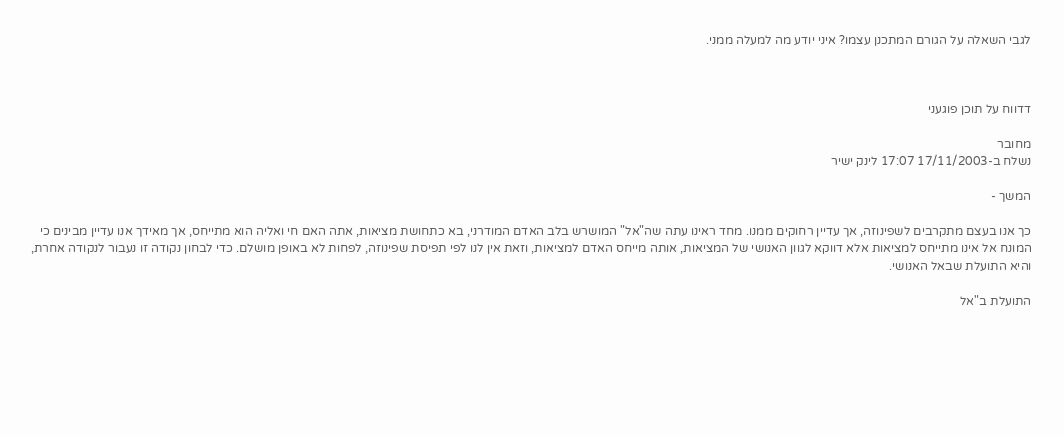לגבי השאלה על הגורם המתכנן עצמו? איני יודע מה למעלה ממני.



דדווח על תוכן פוגעני

מחובר
נשלח ב-17/11/2003 17:07 לינק ישיר

המשך -

כך אנו בעצם מתקרבים לשפינוזה, אך עדיין רחוקים ממנו. מחד ראינו עתה שה"אל" המושרש בלב האדם המודרני, בא כתחושת מציאות, אתה האם חי ואליה הוא מתייחס, אך מאידך אנו עדיין מבינים כי המונח אל אינו מתייחס למציאות אלא דווקא לגוון האנושי של המציאות, אותה מייחס האדם למציאות, וזאת אין לנו לפי תפיסת שפינוזה, לפחות לא באופן מושלם. כדי לבחון נקודה זו נעבור לנקודה אחרת, והיא התועלת שבאל האנושי.

התועלת ב"אל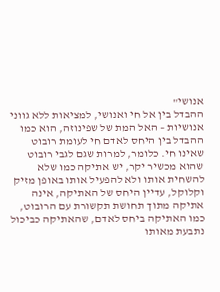אנושי"
ההבדל בין אל חי ואנושי, למציאות ללא גווני אנושיות – האל המת של שפינוזה, הוא כמו ההבדל בין היחס לאדם חי לעומת רובוט שאינו חי. כלומר, למרות שגם לגבי רובוט שהוא מכשיר יקר, יש אתיקה כמו שלא להשחית אותו ולא להפעיל אותו באופן מזיק וקלוקל, עדיין היחס של האתיקה, אינה אתיקה מתוך תחושת תקשורת עם הרובוט, כמו האתיקה ביחס לאדם, שהאתיקה כביכול נתבעת מאותו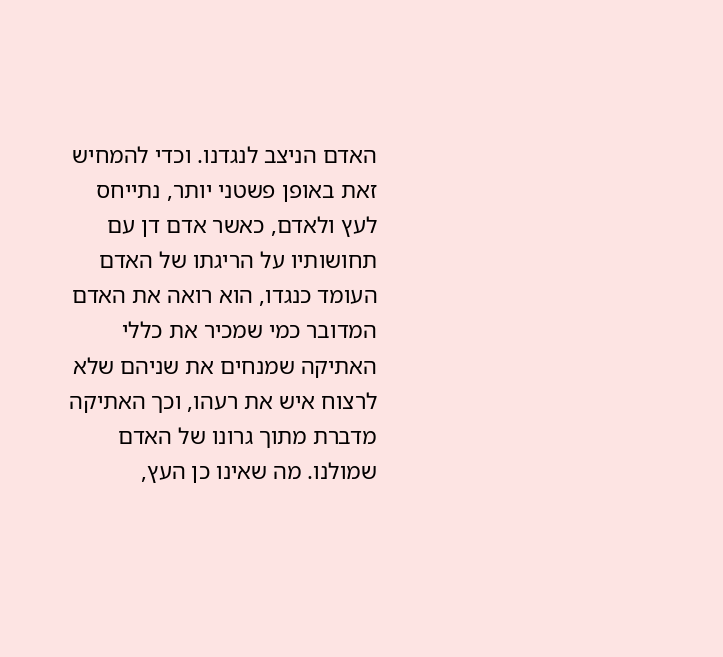האדם הניצב לנגדנו. וכדי להמחיש זאת באופן פשטני יותר, נתייחס לעץ ולאדם, כאשר אדם דן עם תחושותיו על הריגתו של האדם העומד כנגדו, הוא רואה את האדם המדובר כמי שמכיר את כללי האתיקה שמנחים את שניהם שלא לרצוח איש את רעהו, וכך האתיקה מדברת מתוך גרונו של האדם שמולנו. מה שאינו כן העץ,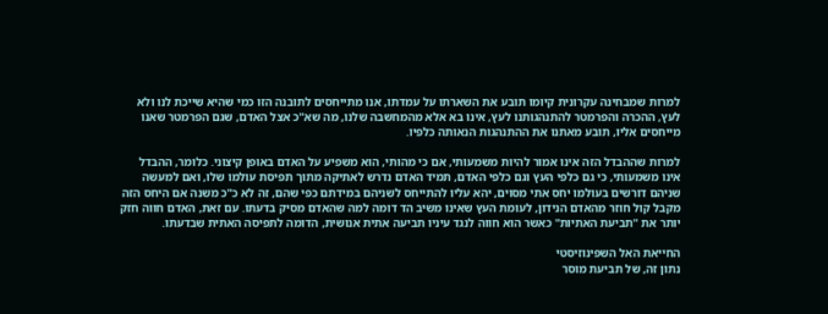למרות שמבחינה עקרונית קיומו תובע את השארתו על עמדתו, אנו מתייחסים לתובנה הזו כמי שהיא שייכת לנו ולא לעץ, ההכרה והפרמטר להתנהגותנו לעץ, אינו בא אלא מהמחשבה שלנו, מה שא"כ אצל האדם, שגם הפרמטר שאנו מייחסים אליו, תובע מאתנו את ההתנהגות הנאותה כלפיו.

למרות שההבדל הזה אינו אמור להיות משמעותי, אם כי מהותי, הוא משפיע על האדם באופן קיצוני. כלומר, ההבדל אינו משמעותי, כי גם כלפי העץ וגם כלפי האדם, תמיד האדם נדרש לאתיקה מתוך תפיסת עולמו שלו, ואם למעשה שניהם דורשים בעולמו יחס אתי מסוים, יהא עליו להתייחס לשניהם במידתם כפי שהם, זה לא כ"כ משנה אם היחס הזה מקבל קול חוזר מהאדם הנידון, לעומת העץ שאינו משיב הד דומה למה שהאדם מסיק בדעתו. עם זאת, האדם חווה חזק יותר את "תביעת האתיות" כאשר הוא חווה לנגד עיניו תביעה אתית אנושית, הדומה לתפיסה האתית שבדעתו.

החייאת האל השפינוזיסטי
נתון זה, של תביעת מוסר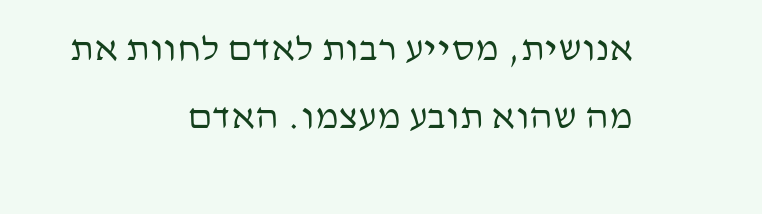אנושית, מסייע רבות לאדם לחוות את מה שהוא תובע מעצמו. האדם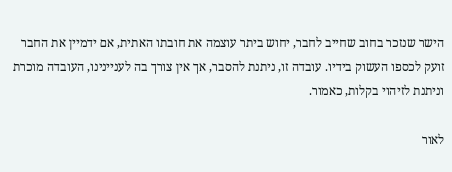הישר שנזכר בחוב שחייב לחבר, יחוש ביתר עוצמה את חובתו האתית, אם ידמיין את החבר זועק לכספו העשוק בידיו. עובדה זו, ניתנת להסבר, אך אין צורך בה לעניינינו, העובדה מוכרת וניתנת לזיהוי בקלות, כאמור.

לאור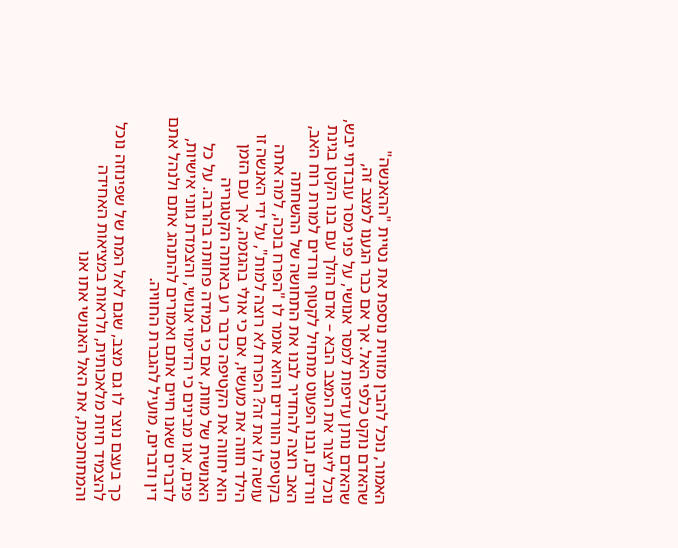האמור, נוכל להבין מזווית נוספת את נטיית "ההאנשה" שהאדם נוקט כלפי האל. אך אם כבר הגענו למצב זה, שהאדם נותן עדיפות למסר אנושי, על פני מסר עובדתי יבש, נוכל ליצור את המצב הבא – אדם הולך עם בנו הקטן בגינת וורדים, ובנו הפעוט מתחיל לקטוף וורדים למורת רוח האב, האב רוצה להחדיר לבנו את התחושה של ההשחתה בקטיפת הוורדים והוא אומר לו "הפרח בוכה, למה אתה עושה לו את זה? הפרח לא רוצה למות", על ידי האנשה זו הילד חווה את מעשיו, אם כי אולי בהגזמה, אך עם הזמן הוא יחווה את הקטיפה כדבר רע באותה הקטגוריה האנושית של מוות, אם כי במידה פחותה בהרבה. על כל פנים, אנו מבינים כי הדימוי אנושי, והצמדת גווני אישיות, לדברים שאנו חיים אתם ואמורים להתנהג אתם ולנהל אתם דין ודברים, מועיל להגברת החוויה.

כך בעצם נוצר לו גם מצב, שגם לאל המת של שפינוזה נוכל להצמיד חיות מלאכותית, ולראות במציאות האחידה והמתוחכמת, את האל האנושי אתו אנו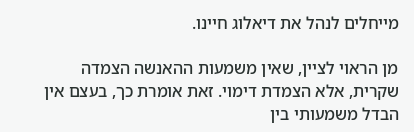מייחלים לנהל את דיאלוג חיינו.

מן הראוי לציין, שאין משמעות ההאנשה הצמדה שקרית, אלא הצמדת דימוי. זאת אומרת כך, בעצם אין הבדל משמעותי בין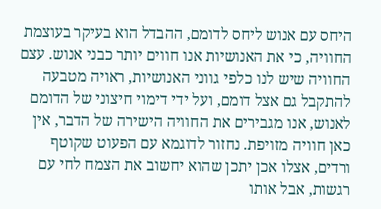היחס עם אנוש ליחס לדומם, ההבדל הוא בעיקר בעוצמת החוויה, כי את האנושיות אנו חווים יותר כבני אנוש. עצם החוויה שיש לנו כלפי גווני האנושיות, ראויה מטבעה להתקבל גם אצל דומם, ועל ידי דימוי חיצוני של הדומם לאנוש, אנו מגבירים את החוויה הישירה של הדבר, אין כאן חוויה מזויפת. נחזור לדוגמא עם הפעוט שקוטף ורדים, אצלו אכן יתכן שהוא יחשוב את הצמח לחי עם רגשות, אבל אותו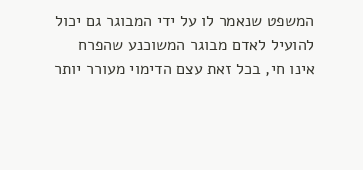המשפט שנאמר לו על ידי המבוגר גם יכול להועיל לאדם מבוגר המשוכנע שהפרח אינו חי, בכל זאת עצם הדימוי מעורר יותר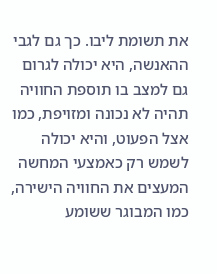את תשומת ליבו. כך גם לגבי ההאנשה, היא יכולה לגרום גם למצב בו תוספת החוויה תהיה לא נכונה ומזויפת, כמו אצל הפעוט, והיא יכולה לשמש רק כאמצעי המחשה המעצים את החוויה הישירה, כמו המבוגר ששומע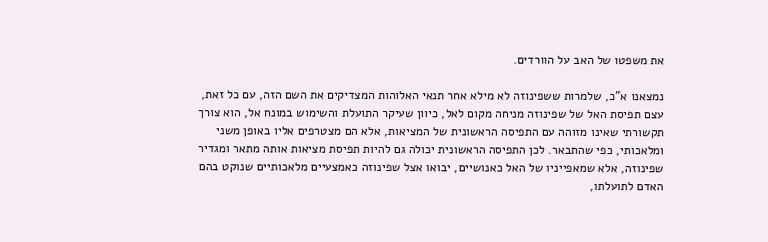את משפטו של האב על הוורדים.

נמצאנו א"כ, שלמרות ששפינוזה לא מילא אחר תנאי האלוהות המצדיקים את השם הזה, עם כל זאת, עצם תפיסת האל של שפינוזה מניחה מקום לאל, כיוון שעיקר התועלת והשימוש במונח אל, הוא צורך תקשורתי שאינו מזוהה עם התפיסה הראשונית של המציאות, אלא הם מצטרפים אליו באופן משני ומלאכותי, כפי שהתבאר. לכן התפיסה הראשונית יכולה גם להיות תפיסת מציאות אותה מתאר ומגדיר שפינוזה, אלא שמאפייניו של האל כאנושיים, יבואו אצל שפינוזה כאמצעיים מלאכותיים שנוקט בהם האדם לתועלתו,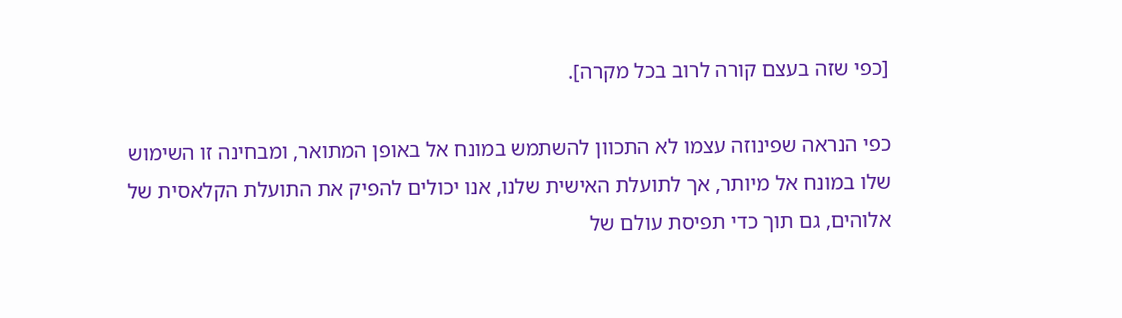[כפי שזה בעצם קורה לרוב בכל מקרה].

כפי הנראה שפינוזה עצמו לא התכוון להשתמש במונח אל באופן המתואר, ומבחינה זו השימוש שלו במונח אל מיותר, אך לתועלת האישית שלנו, אנו יכולים להפיק את התועלת הקלאסית של אלוהים, גם תוך כדי תפיסת עולם של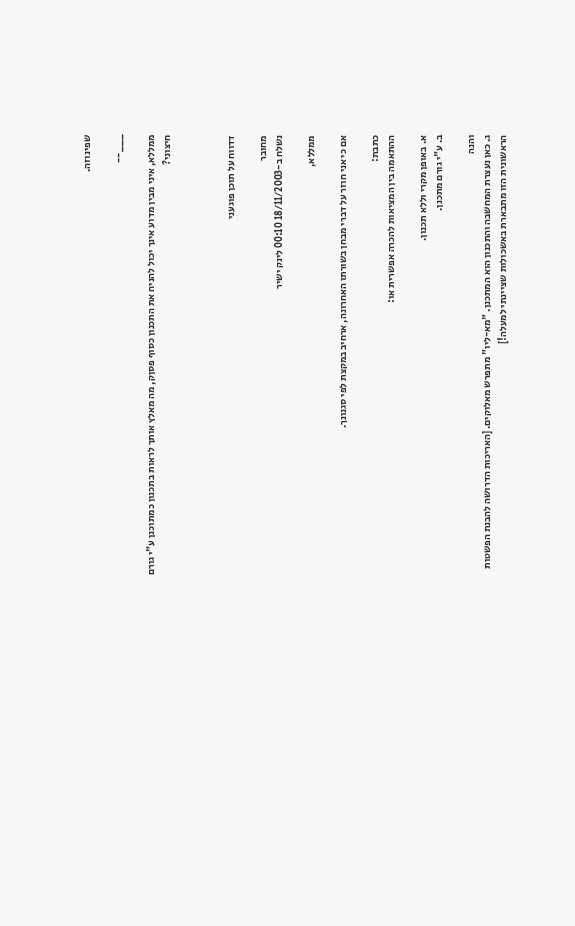שפינוזה.

___--

ממללא, איני מבין מדוע אינך יכול להניח את התכנון כסוף פסןק, מה מאלץ אותך לראות בתכנון כמתוכנן ע"י גורם חיצוני?



דדווח על תוכן פוגעני

מחובר
נשלח ב-18/11/2003 00:10 לינק ישיר

ממללא,

אם כי אני חוזר על דברי מבחן בשורתו האחרונה, ארחיב במקצת לפי סגנונך.

כתבת:
ההתאמה בין המציאות להכרה אפשרית או:

א. באופן מקרי וללא תכנון.
ב. ע"י גורם מתכנן.

והנה
ג. כאן נעצרת המחשבה והתכנון הוא המתכנן. "מא-ליו" מתפרש מאלוקים. [האריכות הדרושה להבנת הפשטות הראשונית הזו מתבארת באשכולות שציינתי למעלה!]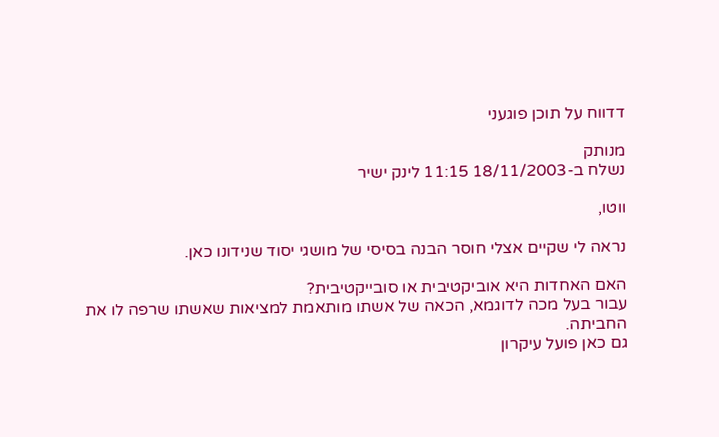דדווח על תוכן פוגעני

מנותק
נשלח ב-18/11/2003 11:15 לינק ישיר

ווטו,

נראה לי שקיים אצלי חוסר הבנה בסיסי של מושגי יסוד שנידונו כאן.

האם האחדות היא אוביקטיבית או סובייקטיבית?
עבור בעל מכה לדוגמא, הכאה של אשתו מותאמת למציאות שאשתו שרפה לו את החביתה.
גם כאן פועל עיקרון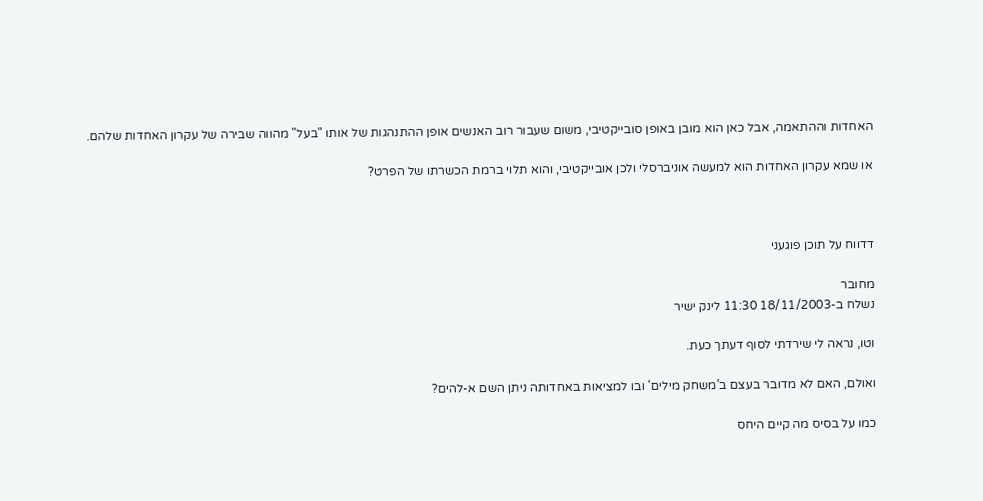האחדות וההתאמה, אבל כאן הוא מובן באופן סובייקטיבי, משום שעבור רוב האנשים אופן ההתנהגות של אותו "בעל" מהווה שבירה של עקרון האחדות שלהם.

או שמא עקרון האחדות הוא למעשה אוניברסלי ולכן אובייקטיבי, והוא תלוי ברמת הכשרתו של הפרט?



דדווח על תוכן פוגעני

מחובר
נשלח ב-18/11/2003 11:30 לינק ישיר

וטו, נראה לי שירדתי לסוף דעתך כעת.

ואולם, האם לא מדובר בעצם ב'משחק מילים' ובו למציאות באחדותה ניתן השם א-להים?

כמו על בסיס מה קיים היחס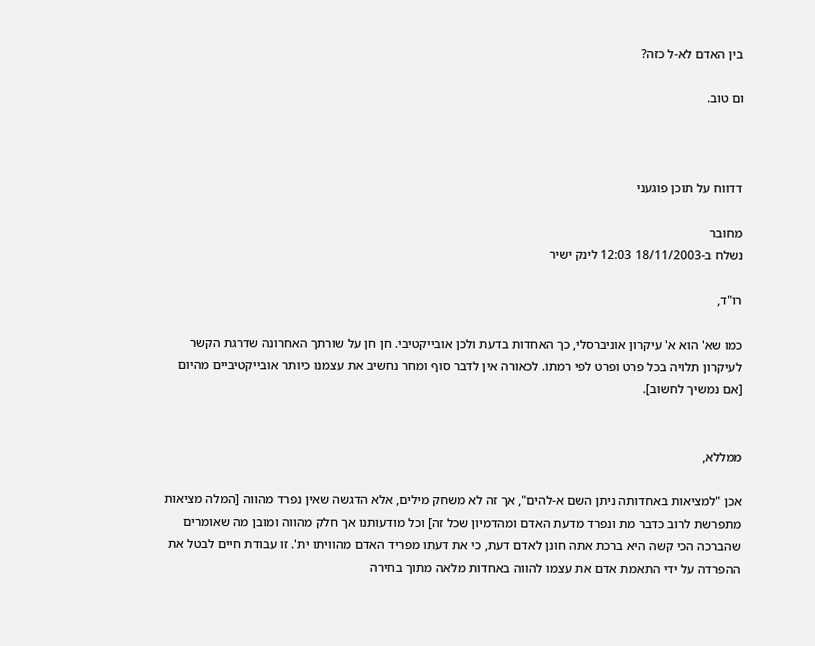בין האדם לא-ל כזה?

ום טוב.



דדווח על תוכן פוגעני

מחובר
נשלח ב-18/11/2003 12:03 לינק ישיר

רו"ד,

כמו שא' הוא א' עיקרון אוניברסלי, כך האחדות בדעת ולכן אובייקטיבי. חן חן על שורתך האחרונה שדרגת הקשר לעיקרון תלויה בכל פרט ופרט לפי רמתו. לכאורה אין לדבר סוף ומחר נחשיב את עצמנו כיותר אובייקטיביים מהיום [אם נמשיך לחשוב].


ממללא,

אכן "למציאות באחדותה ניתן השם א-להים", אך זה לא משחק מילים, אלא הדגשה שאין נפרד מהווה [המלה מציאות מתפרשת לרוב כדבר מת ונפרד מדעת האדם ומהדמיון שכל זה] וכל מודעותנו אך חלק מהווה ומובן מה שאומרים שהברכה הכי קשה היא ברכת אתה חונן לאדם דעת, כי את דעתו מפריד האדם מהוויתו ית'. זו עבודת חיים לבטל את ההפרדה על ידי התאמת אדם את עצמו להווה באחדות מלאה מתוך בחירה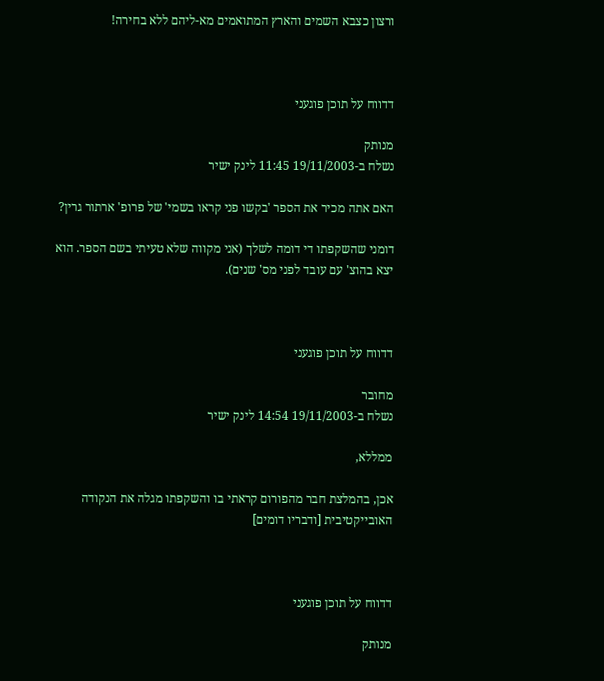ורצון כצבא השמים והארץ המתואמים מא-ליהם ללא בחירה!



דדווח על תוכן פוגעני

מנותק
נשלח ב-19/11/2003 11:45 לינק ישיר

האם אתה מכיר את הספר 'בקשו פני קראו בשמי' של פרופ' ארתור גרין?

דומני שהשקפתו די דומה לשלך (אני מקווה שלא טעיתי בשם הספר. הוא יצא בהוצ' עם עובד לפני מס' שנים).



דדווח על תוכן פוגעני

מחובר
נשלח ב-19/11/2003 14:54 לינק ישיר

ממללא,

אכן, בהמלצת חבר מהפורום קראתי בו והשקפתו מגלה את הנקודה האובייקטיבית [ודבריו דומים]



דדווח על תוכן פוגעני

מנותק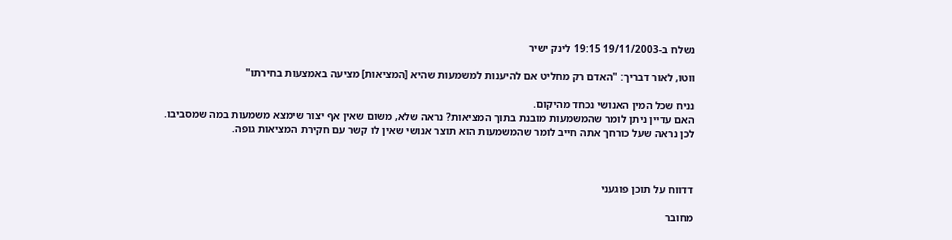נשלח ב-19/11/2003 19:15 לינק ישיר

ווטו, לאור דבריך: "האדם רק מחליט אם להיענות למשמעות שהיא [המציאות] מציעה באמצעות בחירתו"

נניח שכל המין האנושי נכחד מהיקום.
האם עדיין ניתן לומר שהמשמעות מובנת בתוך המציאות? נראה שלא, משום שאין אף יצור שימצא משמעות במה שמסביבו.
לכן נראה שעל כורחך אתה חייב לומר שהמשמעות הוא תוצר אנושי שאין לו קשר עם חקירת המציאות גופה.



דדווח על תוכן פוגעני

מחובר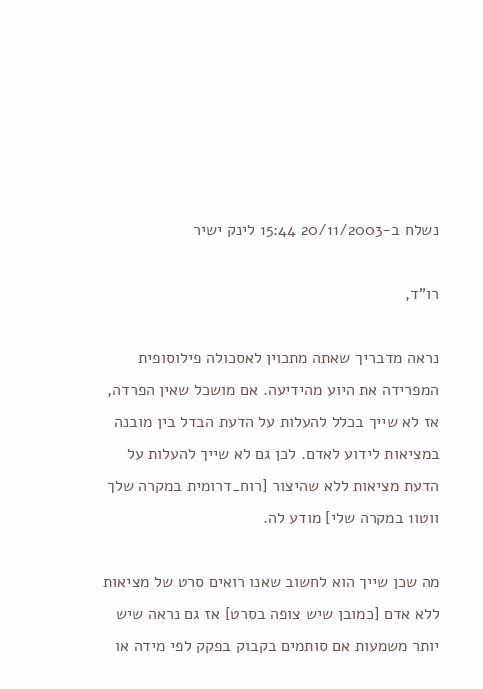נשלח ב-20/11/2003 15:44 לינק ישיר

רו"ד,

נראה מדבריך שאתה מתכוין לאסכולה פילוסופית המפרידה את היוע מהידיעה. אם מושכל שאין הפרדה, אז לא שייך בכלל להעלות על הדעת הבדל בין מובנה במציאות לידוע לאדם. לכן גם לא שייך להעלות על הדעת מציאות ללא שהיצור [רוח_דרומית במקרה שלך ווטו1 במקרה שלי] מודע לה.

מה שכן שייך הוא לחשוב שאנו רואים סרט של מציאות ללא אדם [כמובן שיש צופה בסרט] אז גם נראה שיש יותר משמעות אם סותמים בקבוק בפקק לפי מידה או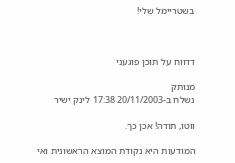בשטריימל שלי!



דדווח על תוכן פוגעני

מנותק
נשלח ב-20/11/2003 17:38 לינק ישיר

ווטו, תודה! אכן כך.

המודעות היא נקודת המוצא הראשונית ואי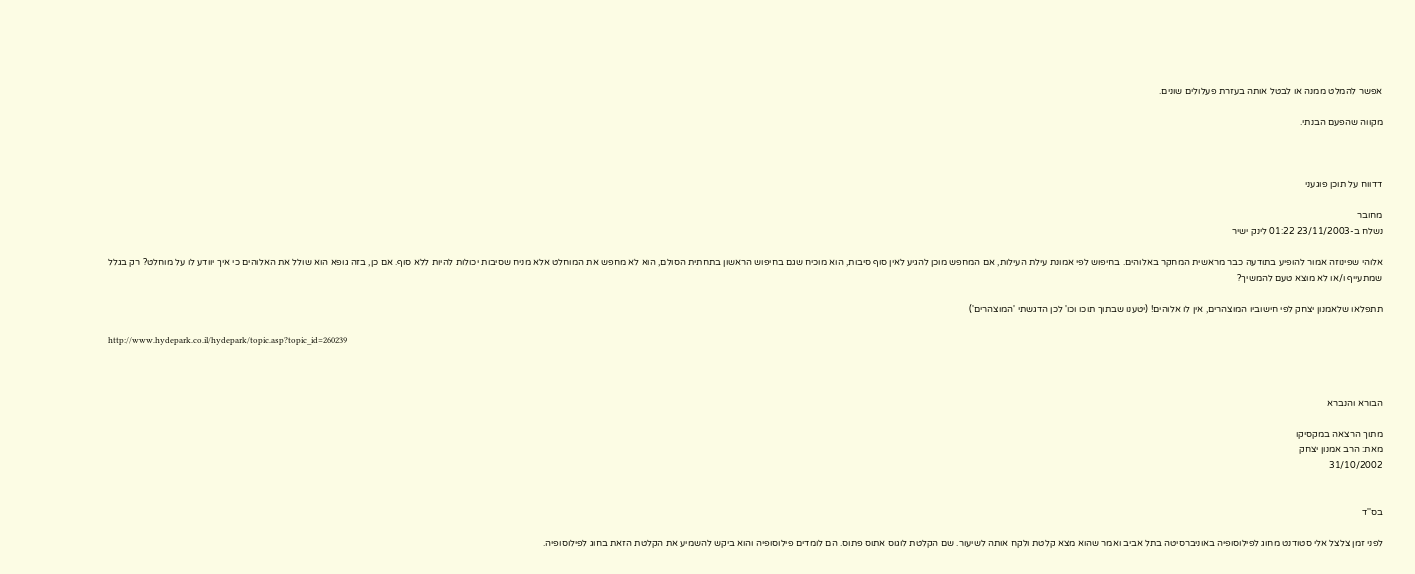אפשר להמלט ממנה או לבטל אותה בעזרת פעלולים שונים.

מקווה שהפעם הבנתי.



דדווח על תוכן פוגעני

מחובר
נשלח ב-23/11/2003 01:22 לינק ישיר

אלוהי שפינוזה אמור להופיע בתודעה כבר מראשית המחקר באלוהים. בחיפוש לפי אמונת עילת העילות, אם המחפש מוכן להגיע לאין סוף סיבות, הוא מוכיח שגם בחיפוש הראשון בתחתית הסולם, הוא לא מחפש את המוחלט אלא מניח שסיבות יכולות להיות ללא סוף. אם כן, בזה גופא הוא שולל את האלוהים כי איך יוודע לו על מוחלט? רק בגלל שמתעייף ו/או לא מוצא טעם להמשיך?

תתפלאו שלאמנון יצחק לפי חישוביו המוצהרים, אין לו אלוהים! (יטענו שבתוך תוכו וכו' לכן הדגשתי 'המוצהרים')

http://www.hydepark.co.il/hydepark/topic.asp?topic_id=260239



הבורא והנברא

מתוך הרצאה במקסיקו
מאת: הרב אמנון יצחק
31/10/2002


בס''ד

לפני זמן צלצל אלי סטודנט מחוג לפילוסופיה באוניברסיטה בתל אביב ואמר שהוא מצא קלטת ולקח אותה לשיעור. שם הקלטת לוגוס אתוס פתוס. הם לומדים פילוסופיה והוא ביקש להשמיע את הקלטת הזאת בחוג לפילוסופיה.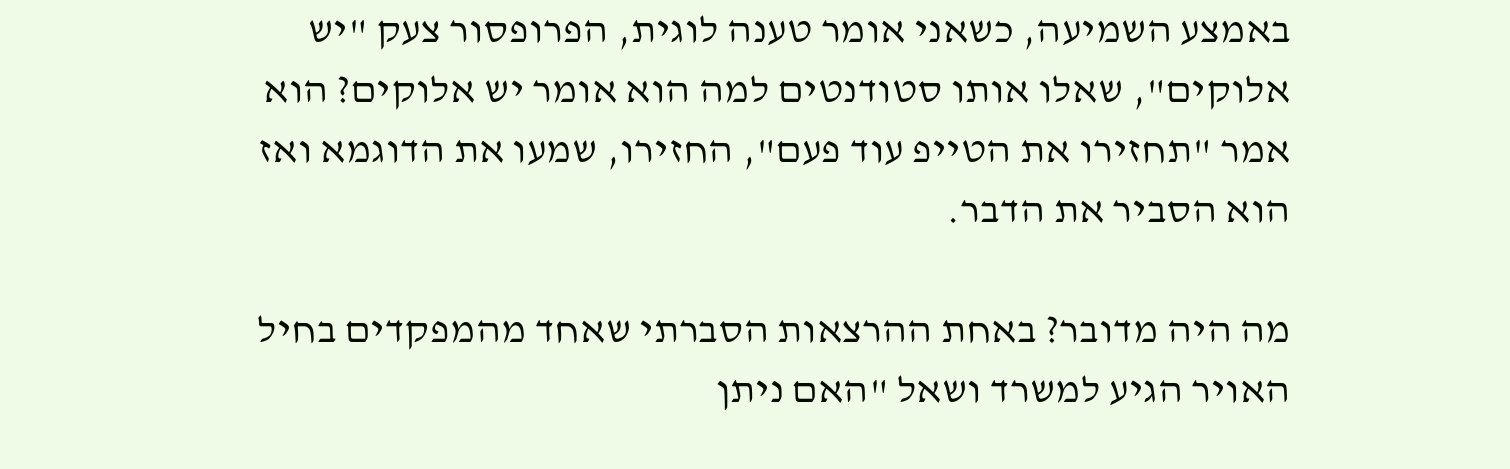באמצע השמיעה, כשאני אומר טענה לוגית, הפרופסור צעק "יש אלוקים", שאלו אותו סטודנטים למה הוא אומר יש אלוקים? הוא אמר "תחזירו את הטייפ עוד פעם", החזירו, שמעו את הדוגמא ואז הוא הסביר את הדבר.

מה היה מדובר? באחת ההרצאות הסברתי שאחד מהמפקדים בחיל האויר הגיע למשרד ושאל "האם ניתן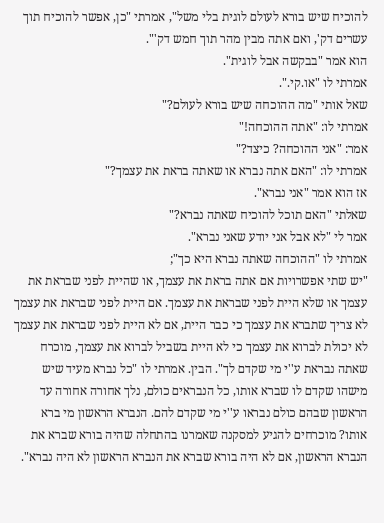להוכיח שיש בורא לעולם לוגית בלי משל", אמרתי "כן, אפשר להוכיח תוך עשרים דק', ואם אתה מבין מהר תוך חמש דק'".
הוא אמר "בבקשה אבל לוגית".
אמרתי לו "או.קי.".
שאל אותי "מה ההוכחה שיש בורא לעולם?"
אמרתי לו: "אתה ההוכחה!"
אמר: "אני ההוכחה? כיצד?"
אמרתי לו: "האם אתה נברא או שאתה בראת את עצמך?"
אז הוא אמר "אני נברא".
שאלתי "האם תוכל להוכיח שאתה נברא?"
אמר לי "לא אבל אני יודע שאני נברא".
אמרתי לו "ההוכחה שאתה נברא היא כך";
"יש שתי אפשרויות אם אתה בראת את עצמך, או שהיית לפני שבראת את עצמך או שלא היית לפני שבראת את עצמך. אם היית לפני שבראת את עצמך לא צריך שתברא את עצמך כי כבר היית, אם לא היית לפני שבראת את עצמך לא יכולת לברוא את עצמך כי לא היית בשביל לברוא את עצמך, מוכרח שאתה נבראת ע''י מי שקדם לך". הבין. אמרתי לו "כל נברא מעיד שיש מישהו שקדם לו שברא אותו, כל הנבראים כולם, נלך אחורה אחורה עד הראשון שבהם כולם נבראו ע''י מי שקדם להם. הנברא הראשון מי ברא אותו? מוכרחים להגיע למסקנה שאמרנו בהתחלה שהיה בורא שברא את הנברא הראשון, אם לא היה בורא שברא את הנברא הראשון לא היה נברא".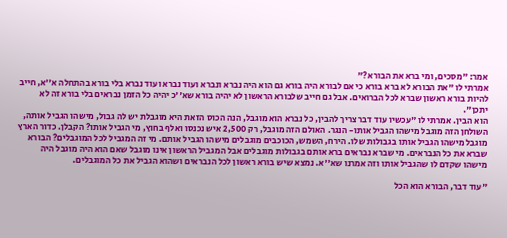אמר: "מסכים, ומי ברא את הבורא?"
אמרתי לו "את הבורא לא ברא בורא כי אם לבורא היה בורא גם הוא היה נברא ונברא ועוד נברא ועוד נברא בלי בורא בהתחלה א''א, חייב להיות בורא ראשון שברא לכל הברואים. אבל גם חייב שלבורא הראשון לא יהיה בורא שא''כ יהיה כל הזמן נבראים בלי בורא זה לא יתכן".
הוא הבין. אמרתי לו "עכשיו עוד דבר צריך להבין, כל נברא הוא מוגבל, הנה הכוס הזאת היא מוגבלת יש לה גבול, מישהו הגביל אותה, השולחן הזה מוגבל מישהו הגביל אותו- הנגר. האולם הזה מוגבל, רק 2,500 איש נכנסו ואלף בחוץ, מי הגביל אותו? הקבלן. כדור הארץ מוגבל מישהו הגביל אותו בגבולות שלו. הירח, השמש, הכוכבים מוגבלים מישהו הגביל אותם. מי זה המגביל לכל המוגבלים? הבורא שברא את כל הנבראים. מי שברא נבראים ברא אותם בגבולות מוגבלים אבל המגביל הראשון אינו מוגבל שאם הוא היה מוגבל היה מישהו שקדם לו שהגביל אותו וזה אמרנו שא''א. נמצא שיש בורא ראשון לכל הנבראים ושהוא הגביל את כל המוגבלים.

"עוד דבר, הבורא הוא הכל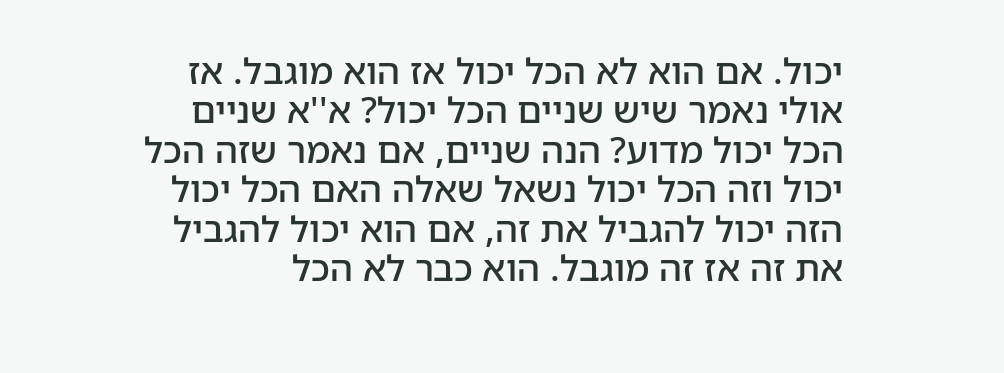יכול. אם הוא לא הכל יכול אז הוא מוגבל. אז אולי נאמר שיש שניים הכל יכול? א''א שניים הכל יכול מדוע? הנה שניים, אם נאמר שזה הכל יכול וזה הכל יכול נשאל שאלה האם הכל יכול הזה יכול להגביל את זה, אם הוא יכול להגביל את זה אז זה מוגבל. הוא כבר לא הכל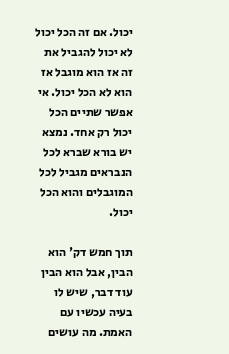יכול. אם זה הכל יכול לא יכול להגביל את זה אז הוא מוגבל אז הוא לא הכל יכול. אי אפשר שתיים הכל יכול רק אחד. נמצא יש בורא שברא לכל הנבראים מגביל לכל המוגבלים והוא הכל יכול.

תוך חמש דק' הוא הבין, אבל הוא הבין עוד דבר, שיש לו בעיה עכשיו עם האמת. מה עושים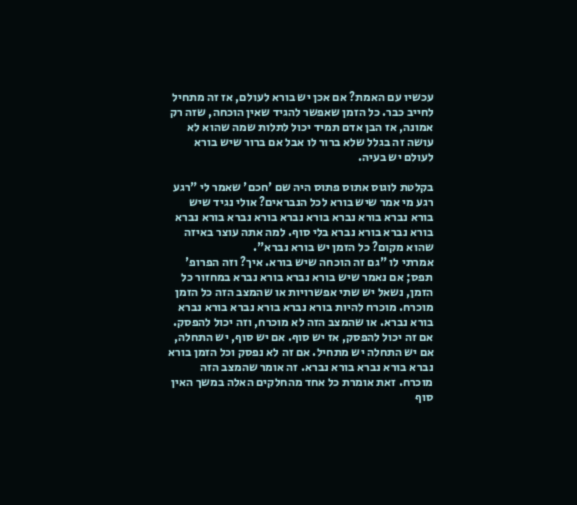עכשיו עם האמת? אם אכן יש בורא לעולם, אז זה מתחיל לחייב כבר. כל הזמן שאפשר להגיד שאין הוכחה, שזה רק אמונה, אז הבן אדם תמיד יכול לתלות שמה שהוא לא עושה זה בגלל שלא ברור לו אבל אם ברור שיש בורא לעולם יש בעיה.

בקלטת לוגוס אתוס פתוס היה שם 'חכם' שאמר לי "רגע רגע מי אמר שיש בורא לכל הנבראים? אולי נגיד שיש בורא נברא בורא נברא בורא נברא בורא נברא בורא נברא בורא נברא בורא נברא בלי סוף. למה אתה עוצר באיזה שהוא מקום? כל הזמן יש בורא נברא".
אמרתי לו "גם זה הוכחה שיש בורא. איך? וזה הפרופ' תפס; אם נאמר שיש בורא נברא בורא נברא במחזור כל הזמן, נשאל יש שתי אפשרויות או שהמצב הזה כל הזמן מוכרח. מוכרח להיות בורא נברא בורא נברא בורא נברא בורא נברא. או שהמצב הזה לא מוכרח, וזה יכול להפסק. אם זה יכול להפסק, אז יש סוף. אם יש סוף, יש התחלה, אם יש התחלה יש מתחיל. אם זה לא נפסק וכל הזמן בורא נברא בורא נברא בורא נברא. זה אומר שהמצב הזה מוכרח. זאת אומרת כל אחד מהחלקים האלה במשך האין סוף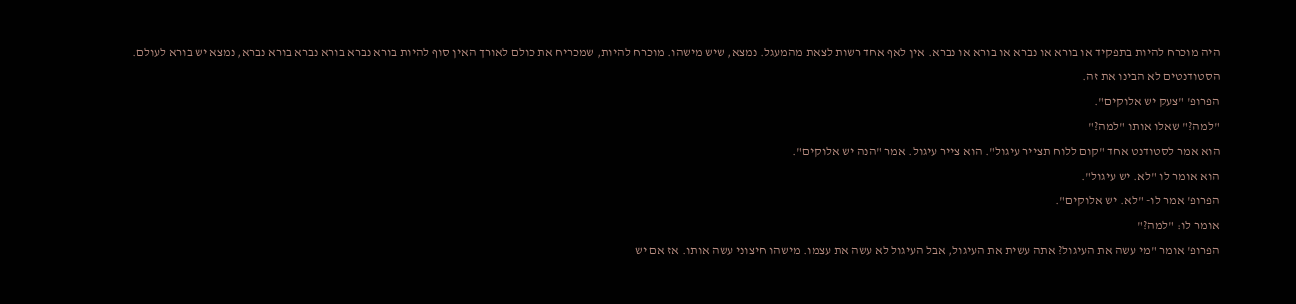היה מוכרח להיות בתפקיד או בורא או נברא או בורא או נברא. אין לאף אחד רשות לצאת מהמעגל. נמצא, שיש מישהו. מוכרח להיות, שמכריח את כולם לאורך האין סוף להיות בורא נברא בורא נברא בורא נברא, נמצא יש בורא לעולם.
הסטודנטים לא הבינו את זה.
הפרופ' "צעק יש אלוקים".
"למה?" שאלו אותו "למה?"
הוא אמר לסטודנט אחד "קום ללוח תצייר עיגול". הוא צייר עיגול. אמר "הנה יש אלוקים".
הוא אומר לו "לא. יש עיגול".
הפרופ' אמר לו- "לא. יש אלוקים".
אומר לו: "למה?"
הפרופ' אומר "מי עשה את העיגול? אתה עשית את העיגול, אבל העיגול לא עשה את עצמו. מישהו חיצוני עשה אותו. אז אם יש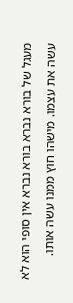מעגל של בורא נברא בורא נברא אין סופי הוא לא עשה את עצמו. מישהו חוץ ממנו עשה אותו.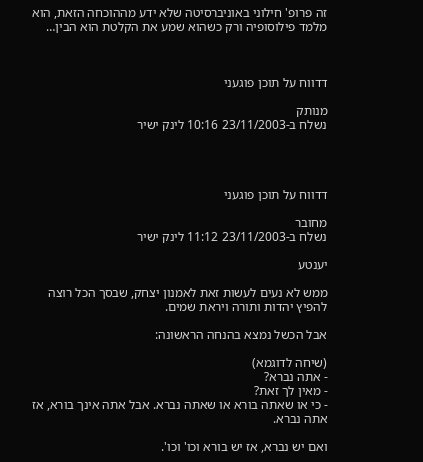זה פרופ' חילוני באוניברסיטה שלא ידע מההוכחה הזאת, הוא מלמד פילוסופיה ורק כשהוא שמע את הקלטת הוא הבין…



דדווח על תוכן פוגעני

מנותק
נשלח ב-23/11/2003 10:16 לינק ישיר




דדווח על תוכן פוגעני

מחובר
נשלח ב-23/11/2003 11:12 לינק ישיר

יענטע

ממש לא נעים לעשות זאת לאמנון יצחק, שבסך הכל רוצה להפיץ יהדות ותורה ויראת שמים.

אבל הכשל נמצא בהנחה הראשונה:

(שיחה לדוגמא)
- אתה נברא?
- מאין לך זאת?
- כי או שאתה בורא או שאתה נברא. אבל אתה אינך בורא, אז אתה נברא.

ואם יש נברא, אז יש בורא וכו' וכו'.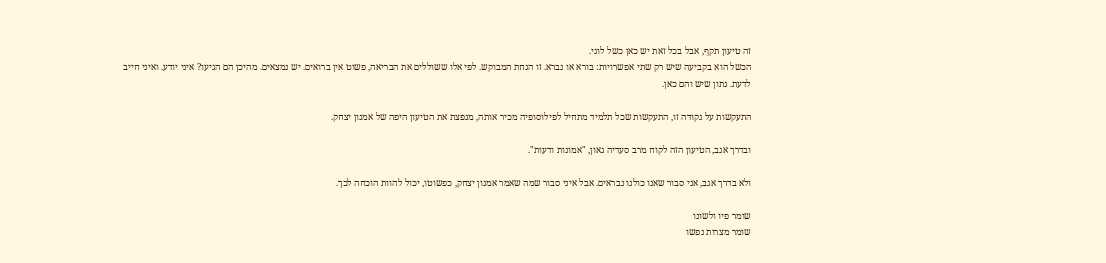זה טיעון תקף, אבל בכל זאת יש כאן כשל לוגי.
הכשל הוא בקביעה שיש רק שתי אפשרויות: בורא או נברא. זו הנחת המבוקש. לפי אלו ששוללים את הבריאה, פשוט אין ברואים. יש נמצאים. מהיכן הם הגיעו? איני יודע. ואיני חייב לדעת. נתון שיש והם כאן.

התעקשות על נקודה זו, התעקשות שכל תלמיד מתחיל לפילוסופיה מכיר אותה, מנפצת את הטיעון היפה של אמנון יצחק.

ובדרך אגב, הטיעון הזה לקוח מרב סעדיה גאון, "אמונות ודעות".

ולא בדרך אגב, אני סבור שאנו כולנו נבראים. אבל איני סבור שמה שאמר אמנון יצחק, כפשוטו, יכול להוות הוכחה לכך.

שומר פיו ולשונו
שומר מצרות נפשו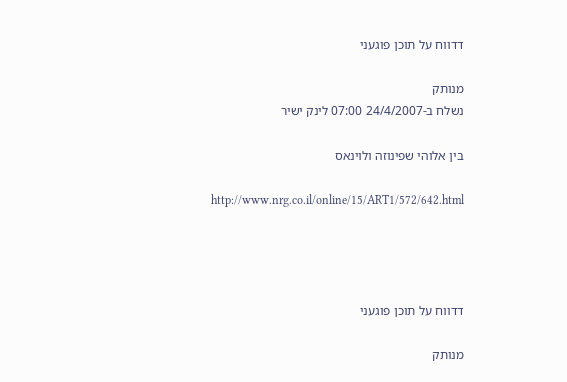דדווח על תוכן פוגעני

מנותק
נשלח ב-24/4/2007 07:00 לינק ישיר

בין אלוהי שפינוזה ולוינאס

http://www.nrg.co.il/online/15/ART1/572/642.html




דדווח על תוכן פוגעני

מנותק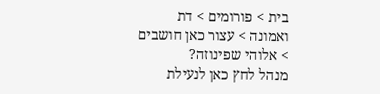בית > פורומים > דת ואמונה > עצור כאן חושבים > אלוהי שפינוזה?
מנהל לחץ כאן לנעילת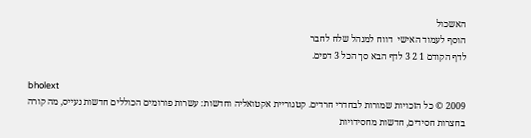האשכול
הוסף לעמוד האישי  דווח למנהל שלח לחבר
לדף הקודם 1 2 3 לדף הבא סך הכל 3 דפים.

bholext
2009 © כל הזכויות שמורות לבחדרי חרדים. קטגוריית אקטואליה וחדשות: עשרות פורומים הכוללים חדשות נעייס, מה קורה בחצרות חסידים, חדשות מחסידויות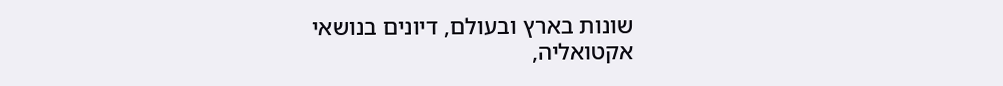שונות בארץ ובעולם, דיונים בנושאי אקטואליה,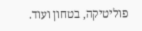פוליטיקה, בטחון ועוד.